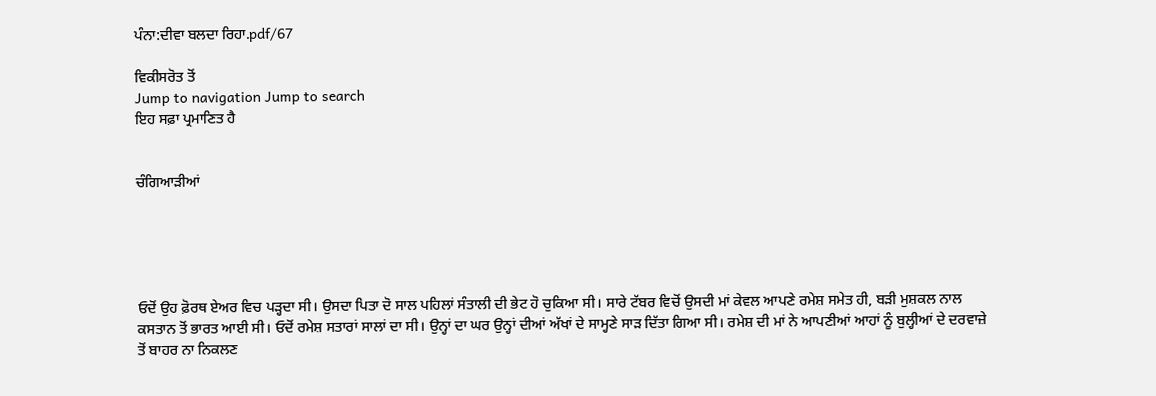ਪੰਨਾ:ਦੀਵਾ ਬਲਦਾ ਰਿਹਾ.pdf/67

ਵਿਕੀਸਰੋਤ ਤੋਂ
Jump to navigation Jump to search
ਇਹ ਸਫ਼ਾ ਪ੍ਰਮਾਣਿਤ ਹੈ


ਚੰਗਿਆੜੀਆਂ





ਓਦੋਂ ਉਹ ਫ਼ੋਰਥ ਏਅਰ ਵਿਚ ਪੜ੍ਹਦਾ ਸੀ। ਉਸਦਾ ਪਿਤਾ ਦੋ ਸਾਲ ਪਹਿਲਾਂ ਸੰਤਾਲੀ ਦੀ ਭੇਟ ਹੋ ਚੁਕਿਆ ਸੀ। ਸਾਰੇ ਟੱਬਰ ਵਿਚੋਂ ਉਸਦੀ ਮਾਂ ਕੇਵਲ ਆਪਣੇ ਰਮੇਸ਼ ਸਮੇਤ ਹੀ, ਬੜੀ ਮੁਸ਼ਕਲ ਨਾਲ ਕਸਤਾਨ ਤੋਂ ਭਾਰਤ ਆਈ ਸੀ। ਓਦੋਂ ਰਮੇਸ਼ ਸਤਾਰਾਂ ਸਾਲਾਂ ਦਾ ਸੀ। ਉਨ੍ਹਾਂ ਦਾ ਘਰ ਉਨ੍ਹਾਂ ਦੀਆਂ ਅੱਖਾਂ ਦੇ ਸਾਮ੍ਹਣੇ ਸਾੜ ਦਿੱਤਾ ਗਿਆ ਸੀ। ਰਮੇਸ਼ ਦੀ ਮਾਂ ਨੇ ਆਪਣੀਆਂ ਆਹਾਂ ਨੂੰ ਬੁਲ੍ਹੀਆਂ ਦੇ ਦਰਵਾਜ਼ੇ ਤੋਂ ਬਾਹਰ ਨਾ ਨਿਕਲਣ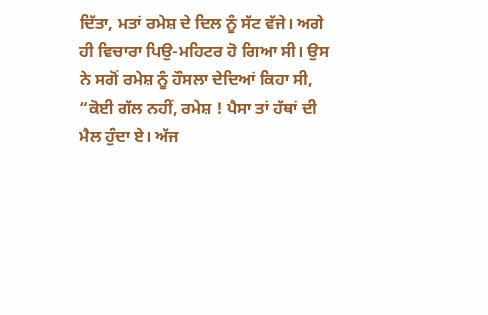ਦਿੱਤਾ, ਮਤਾਂ ਰਮੇਸ਼ ਦੇ ਦਿਲ ਨੂੰ ਸੱਟ ਵੱਜੇ। ਅਗੇ ਹੀ ਵਿਚਾਰਾ ਪਿਉ-ਮਹਿਟਰ ਹੋ ਗਿਆ ਸੀ। ਉਸ ਨੇ ਸਗੋਂ ਰਮੇਸ਼ ਨੂੰ ਹੌਸਲਾ ਦੇਦਿਆਂ ਕਿਹਾ ਸੀ, “ਕੋਈ ਗੱਲ ਨਹੀਂ, ਰਮੇਸ਼ ! ਪੈਸਾ ਤਾਂ ਹੱਥਾਂ ਦੀ ਮੈਲ ਹੁੰਦਾ ਏ। ਅੱਜ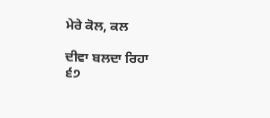ਮੇਰੇ ਕੋਲ, ਕਲ

ਦੀਵਾ ਬਲਦਾ ਰਿਹਾ
੬੭